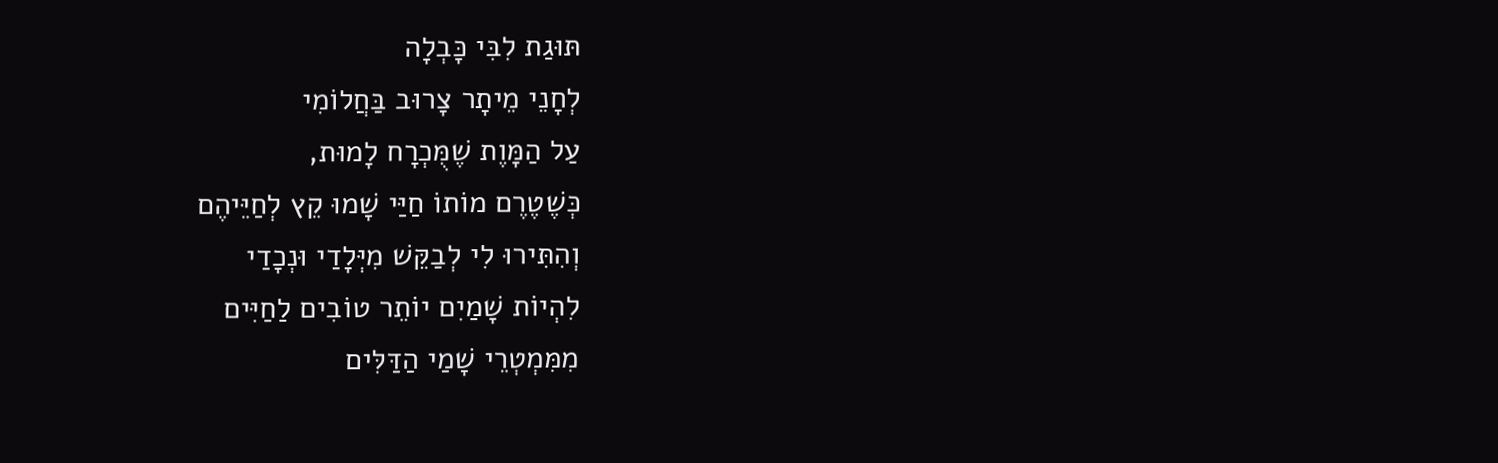תּוּגַת לִבִּי כָּבְלָה
לְחָנֵי מֵיתָר צָרוּב בַּחֲלוֹמִי
עַל הַמָּוֶת שֶׁמֻּכְרָח לָמוּת,
כְּשֶׁטֶרֶם מוֹתוֹ חַיַּי שָׁמוּ קֵץ לְחַיֵּיהֶם
וְהִתִּירוּ לִי לְבַקֵּשׁ מִיְּלָדַי וּנְכָדַי
לִהְיוֹת שָׁמַיִם יוֹתֵר טוֹבִים לַחַיִּים
מִמִּמְטְרֵי שָׁמַי הַדַּלִּים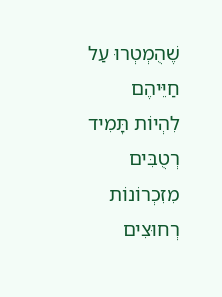שֶׁהֻמְטְרוּ עַל חַיֵּיהֶם
לִהְיוֹת תָּמִיד רְטֻבִּים מִזִכְרוֹנוֹת
רְחוּצִים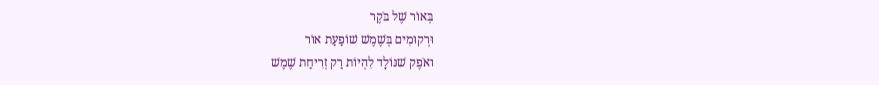בְּאוֹר שֶׁל בֹּקֶר
וּרְקוּמִים בְּשֶׁמֶשׁ שׁוֹפַעַת אוֹר
ואֹפֶק שׁנּוֹלָד לִהְיוֹת רַק זְרִיחַת שֶׁמֶשׁ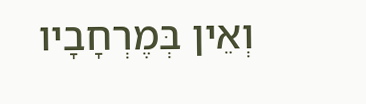וְאֵין בְּמֶרְחָבָיו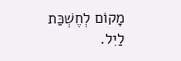מָקוֹם לְחֶשְׁכַּת לַיִל.